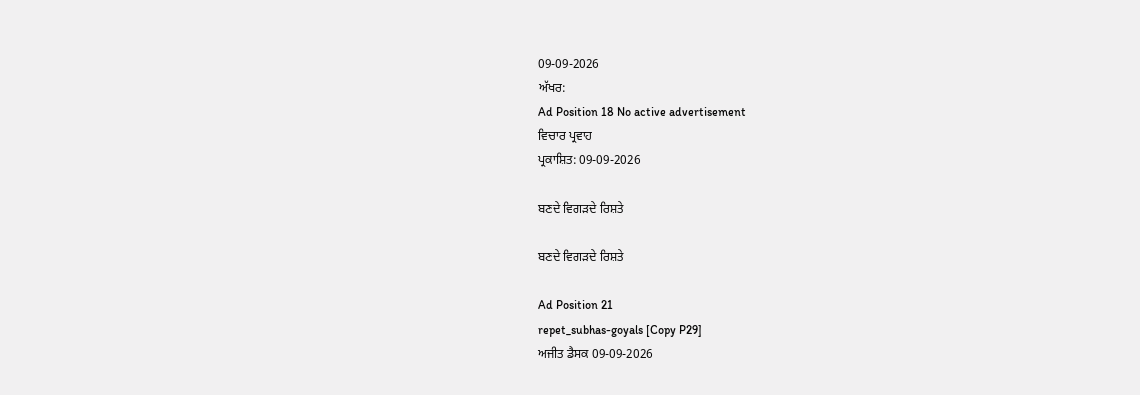09-09-2026
ਅੱਖਰ:
Ad Position 18 No active advertisement
ਵਿਚਾਰ ਪ੍ਰਵਾਹ
ਪ੍ਰਕਾਸ਼ਿਤ: 09-09-2026

ਬਣਦੇ ਵਿਗੜਦੇ ਰਿਸ਼ਤੇ

ਬਣਦੇ ਵਿਗੜਦੇ ਰਿਸ਼ਤੇ

Ad Position 21
repet_subhas-goyals [Copy P29]
ਅਜੀਤ ਡੈਸਕ 09-09-2026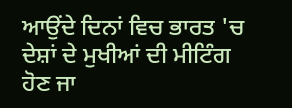ਆਉਂਦੇ ਦਿਨਾਂ ਵਿਚ ਭਾਰਤ 'ਚ ਦੇਸ਼ਾਂ ਦੇ ਮੁਖੀਆਂ ਦੀ ਮੀਟਿੰਗ ਹੋਣ ਜਾ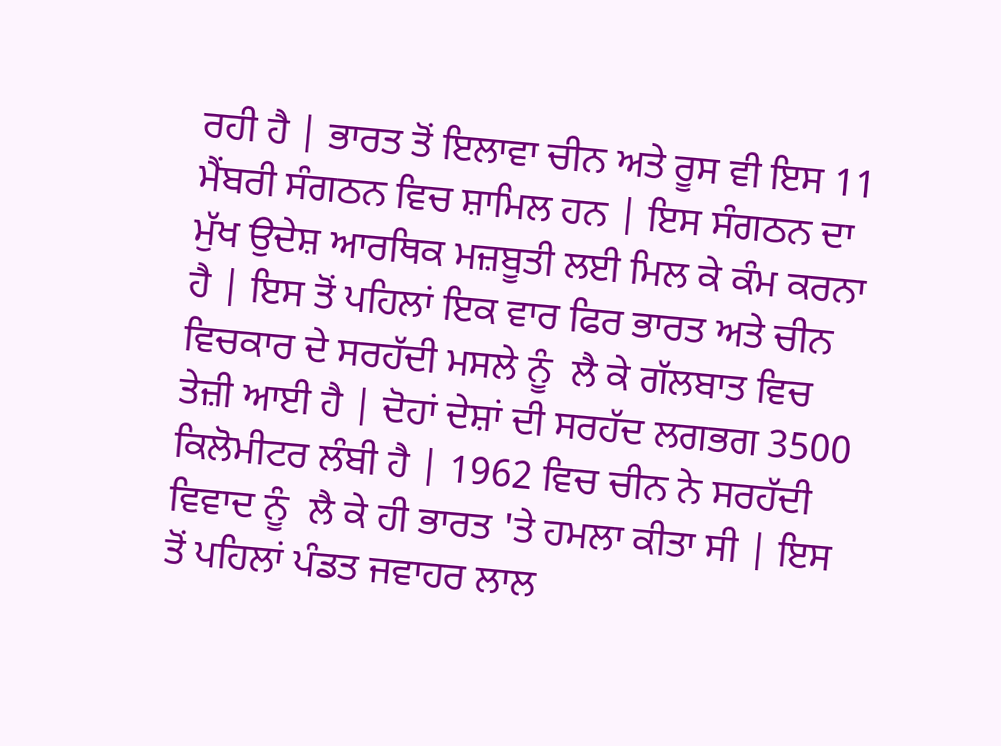ਰਹੀ ਹੈ | ਭਾਰਤ ਤੋਂ ਇਲਾਵਾ ਚੀਨ ਅਤੇ ਰੂਸ ਵੀ ਇਸ 11 ਮੈਂਬਰੀ ਸੰਗਠਨ ਵਿਚ ਸ਼ਾਮਿਲ ਹਨ | ਇਸ ਸੰਗਠਨ ਦਾ ਮੁੱਖ ਉਦੇਸ਼ ਆਰਥਿਕ ਮਜ਼ਬੂਤੀ ਲਈ ਮਿਲ ਕੇ ਕੰਮ ਕਰਨਾ ਹੈ | ਇਸ ਤੋਂ ਪਹਿਲਾਂ ਇਕ ਵਾਰ ਫਿਰ ਭਾਰਤ ਅਤੇ ਚੀਨ ਵਿਚਕਾਰ ਦੇ ਸਰਹੱਦੀ ਮਸਲੇ ਨੂੰ  ਲੈ ਕੇ ਗੱਲਬਾਤ ਵਿਚ ਤੇਜ਼ੀ ਆਈ ਹੈ | ਦੋਹਾਂ ਦੇਸ਼ਾਂ ਦੀ ਸਰਹੱਦ ਲਗਭਗ 3500 ਕਿਲੋਮੀਟਰ ਲੰਬੀ ਹੈ | 1962 ਵਿਚ ਚੀਨ ਨੇ ਸਰਹੱਦੀ ਵਿਵਾਦ ਨੂੰ  ਲੈ ਕੇ ਹੀ ਭਾਰਤ 'ਤੇ ਹਮਲਾ ਕੀਤਾ ਸੀ | ਇਸ ਤੋਂ ਪਹਿਲਾਂ ਪੰਡਤ ਜਵਾਹਰ ਲਾਲ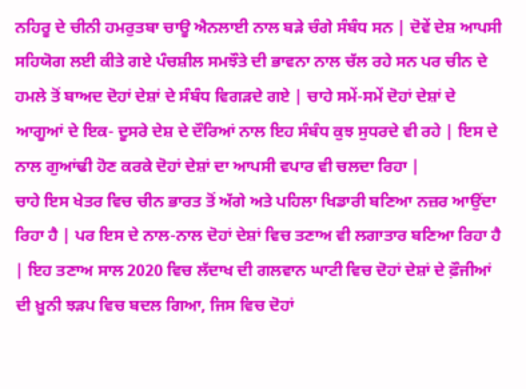ਨਹਿਰੂ ਦੇ ਚੀਨੀ ਹਮਰੁਤਬਾ ਚਾਊ ਐਨਲਾਈ ਨਾਲ ਬੜੇ ਚੰਗੇ ਸੰਬੰਧ ਸਨ | ਦੋਵੇਂ ਦੇਸ਼ ਆਪਸੀ ਸਹਿਯੋਗ ਲਈ ਕੀਤੇ ਗਏ ਪੰਚਸ਼ੀਲ ਸਮਝੌਤੇ ਦੀ ਭਾਵਨਾ ਨਾਲ ਚੱਲ ਰਹੇ ਸਨ ਪਰ ਚੀਨ ਦੇ ਹਮਲੇ ਤੋਂ ਬਾਅਦ ਦੋਹਾਂ ਦੇਸ਼ਾਂ ਦੇ ਸੰਬੰਧ ਵਿਗੜਦੇ ਗਏ | ਚਾਹੇ ਸਮੇਂ-ਸਮੇਂ ਦੋਹਾਂ ਦੇਸ਼ਾਂ ਦੇ ਆਗੂਆਂ ਦੇ ਇਕ- ਦੂਸਰੇ ਦੇਸ਼ ਦੇ ਦੌਰਿਆਂ ਨਾਲ ਇਹ ਸੰਬੰਧ ਕੁਝ ਸੁਧਰਦੇ ਵੀ ਰਹੇ | ਇਸ ਦੇ ਨਾਲ ਗੁਆਂਢੀ ਹੋਣ ਕਰਕੇ ਦੋਹਾਂ ਦੇਸ਼ਾਂ ਦਾ ਆਪਸੀ ਵਪਾਰ ਵੀ ਚਲਦਾ ਰਿਹਾ |
ਚਾਹੇ ਇਸ ਖੇਤਰ ਵਿਚ ਚੀਨ ਭਾਰਤ ਤੋਂ ਅੱਗੇ ਅਤੇ ਪਹਿਲਾ ਖਿਡਾਰੀ ਬਣਿਆ ਨਜ਼ਰ ਆਉਂਦਾ ਰਿਹਾ ਹੈ | ਪਰ ਇਸ ਦੇ ਨਾਲ-ਨਾਲ ਦੋਹਾਂ ਦੇਸ਼ਾਂ ਵਿਚ ਤਣਾਅ ਵੀ ਲਗਾਤਾਰ ਬਣਿਆ ਰਿਹਾ ਹੈ | ਇਹ ਤਣਾਅ ਸਾਲ 2020 ਵਿਚ ਲੱਦਾਖ ਦੀ ਗਲਵਾਨ ਘਾਟੀ ਵਿਚ ਦੋਹਾਂ ਦੇਸ਼ਾਂ ਦੇ ਫ਼ੌਜੀਆਂ ਦੀ ਖ਼ੂਨੀ ਝੜਪ ਵਿਚ ਬਦਲ ਗਿਆ, ਜਿਸ ਵਿਚ ਦੋਹਾਂ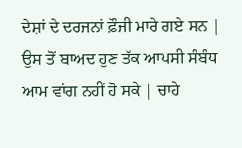ਦੇਸ਼ਾਂ ਦੇ ਦਰਜਨਾਂ ਫ਼ੌਜੀ ਮਾਰੇ ਗਏ ਸਨ | ਉਸ ਤੋਂ ਬਾਅਦ ਹੁਣ ਤੱਕ ਆਪਸੀ ਸੰਬੰਧ ਆਮ ਵਾਂਗ ਨਹੀਂ ਹੋ ਸਕੇ | ਚਾਹੇ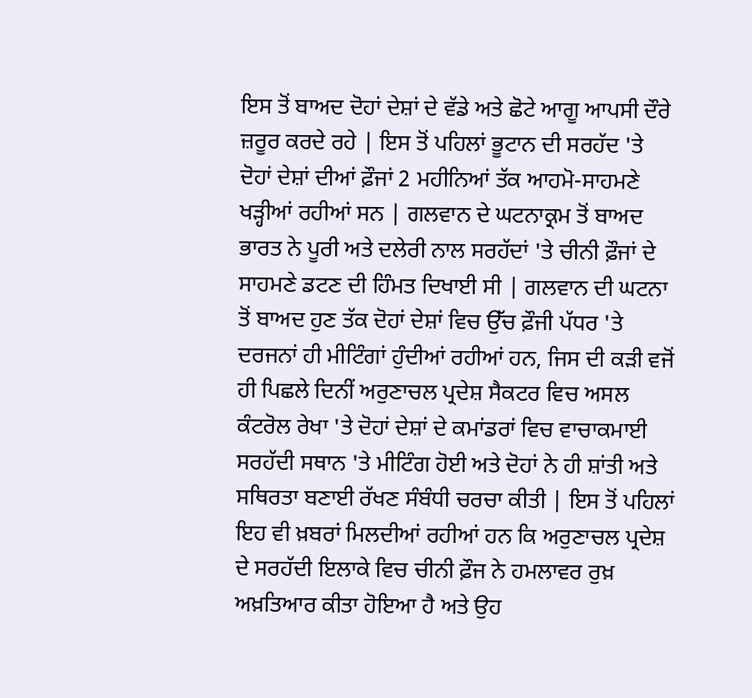ਇਸ ਤੋਂ ਬਾਅਦ ਦੋਹਾਂ ਦੇਸ਼ਾਂ ਦੇ ਵੱਡੇ ਅਤੇ ਛੋਟੇ ਆਗੂ ਆਪਸੀ ਦੌਰੇ ਜ਼ਰੂਰ ਕਰਦੇ ਰਹੇ | ਇਸ ਤੋਂ ਪਹਿਲਾਂ ਭੂਟਾਨ ਦੀ ਸਰਹੱਦ 'ਤੇ ਦੋਹਾਂ ਦੇਸ਼ਾਂ ਦੀਆਂ ਫ਼ੌਜਾਂ 2 ਮਹੀਨਿਆਂ ਤੱਕ ਆਹਮੋ-ਸਾਹਮਣੇ ਖੜ੍ਹੀਆਂ ਰਹੀਆਂ ਸਨ | ਗਲਵਾਨ ਦੇ ਘਟਨਾਕ੍ਰਮ ਤੋਂ ਬਾਅਦ ਭਾਰਤ ਨੇ ਪੂਰੀ ਅਤੇ ਦਲੇਰੀ ਨਾਲ ਸਰਹੱਦਾਂ 'ਤੇ ਚੀਨੀ ਫ਼ੌਜਾਂ ਦੇ ਸਾਹਮਣੇ ਡਟਣ ਦੀ ਹਿੰਮਤ ਦਿਖਾਈ ਸੀ | ਗਲਵਾਨ ਦੀ ਘਟਨਾ ਤੋਂ ਬਾਅਦ ਹੁਣ ਤੱਕ ਦੋਹਾਂ ਦੇਸ਼ਾਂ ਵਿਚ ਉੱਚ ਫ਼ੌਜੀ ਪੱਧਰ 'ਤੇ ਦਰਜਨਾਂ ਹੀ ਮੀਟਿੰਗਾਂ ਹੁੰਦੀਆਂ ਰਹੀਆਂ ਹਨ, ਜਿਸ ਦੀ ਕੜੀ ਵਜੋਂ ਹੀ ਪਿਛਲੇ ਦਿਨੀਂ ਅਰੁਣਾਚਲ ਪ੍ਰਦੇਸ਼ ਸੈਕਟਰ ਵਿਚ ਅਸਲ ਕੰਟਰੋਲ ਰੇਖਾ 'ਤੇ ਦੋਹਾਂ ਦੇਸ਼ਾਂ ਦੇ ਕਮਾਂਡਰਾਂ ਵਿਚ ਵਾਚਾਕਮਾਈ ਸਰਹੱਦੀ ਸਥਾਨ 'ਤੇ ਮੀਟਿੰਗ ਹੋਈ ਅਤੇ ਦੋਹਾਂ ਨੇ ਹੀ ਸ਼ਾਂਤੀ ਅਤੇ ਸਥਿਰਤਾ ਬਣਾਈ ਰੱਖਣ ਸੰਬੰਧੀ ਚਰਚਾ ਕੀਤੀ | ਇਸ ਤੋਂ ਪਹਿਲਾਂ ਇਹ ਵੀ ਖ਼ਬਰਾਂ ਮਿਲਦੀਆਂ ਰਹੀਆਂ ਹਨ ਕਿ ਅਰੁਣਾਚਲ ਪ੍ਰਦੇਸ਼ ਦੇ ਸਰਹੱਦੀ ਇਲਾਕੇ ਵਿਚ ਚੀਨੀ ਫ਼ੌਜ ਨੇ ਹਮਲਾਵਰ ਰੁਖ਼ ਅਖ਼ਤਿਆਰ ਕੀਤਾ ਹੋਇਆ ਹੈ ਅਤੇ ਉਹ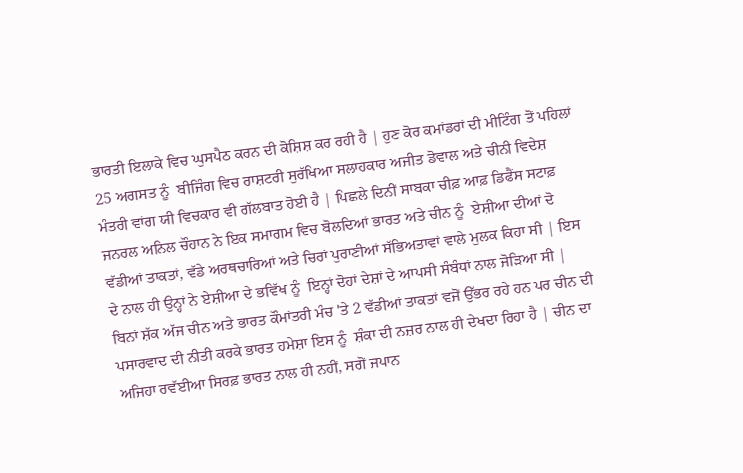ਭਾਰਤੀ ਇਲਾਕੇ ਵਿਚ ਘੁਸਪੈਠ ਕਰਨ ਦੀ ਕੋਸ਼ਿਸ਼ ਕਰ ਰਹੀ ਹੈ | ਹੁਣ ਕੋਰ ਕਮਾਂਡਰਾਂ ਦੀ ਮੀਟਿੰਗ ਤੋਂ ਪਹਿਲਾਂ 25 ਅਗਸਤ ਨੂੰ  ਬੀਜਿੰਗ ਵਿਚ ਰਾਸ਼ਟਰੀ ਸੁਰੱਖਿਆ ਸਲਾਹਕਾਰ ਅਜੀਤ ਡੋਵਾਲ ਅਤੇ ਚੀਨੀ ਵਿਦੇਸ਼ ਮੰਤਰੀ ਵਾਂਗ ਯੀ ਵਿਚਕਾਰ ਵੀ ਗੱਲਬਾਤ ਹੋਈ ਹੈ | ਪਿਛਲੇ ਦਿਨੀਂ ਸਾਬਕਾ ਚੀਫ਼ ਆਫ਼ ਡਿਫੈਂਸ ਸਟਾਫ਼ ਜਨਰਲ ਅਨਿਲ ਚੌਹਾਨ ਨੇ ਇਕ ਸਮਾਗਮ ਵਿਚ ਬੋਲਦਿਆਂ ਭਾਰਤ ਅਤੇ ਚੀਨ ਨੂੰ  ਏਸ਼ੀਆ ਦੀਆਂ ਦੋ ਵੱਡੀਆਂ ਤਾਕਤਾਂ, ਵੱਡੇ ਅਰਥਚਾਰਿਆਂ ਅਤੇ ਚਿਰਾਂ ਪੁਰਾਣੀਆਂ ਸੱਭਿਅਤਾਵਾਂ ਵਾਲੇ ਮੁਲਕ ਕਿਹਾ ਸੀ | ਇਸ ਦੇ ਨਾਲ ਹੀ ਉਨ੍ਹਾਂ ਨੇ ਏਸ਼ੀਆ ਦੇ ਭਵਿੱਖ ਨੂੰ  ਇਨ੍ਹਾਂ ਦੋਹਾਂ ਦੇਸ਼ਾਂ ਦੇ ਆਪਸੀ ਸੰਬੰਧਾਂ ਨਾਲ ਜੋੜਿਆ ਸੀ |
ਬਿਨਾਂ ਸ਼ੱਕ ਅੱਜ ਚੀਨ ਅਤੇ ਭਾਰਤ ਕੌਮਾਂਤਰੀ ਮੰਚ 'ਤੇ 2 ਵੱਡੀਆਂ ਤਾਕਤਾਂ ਵਜੋਂ ਉੱਭਰ ਰਹੇ ਹਨ ਪਰ ਚੀਨ ਦੀ ਪਸਾਰਵਾਦ ਦੀ ਨੀਤੀ ਕਰਕੇ ਭਾਰਤ ਹਮੇਸ਼ਾ ਇਸ ਨੂੰ  ਸ਼ੰਕਾ ਦੀ ਨਜ਼ਰ ਨਾਲ ਹੀ ਦੇਖਦਾ ਰਿਹਾ ਹੈ | ਚੀਨ ਦਾ ਅਜਿਹਾ ਰਵੱਈਆ ਸਿਰਫ਼ ਭਾਰਤ ਨਾਲ ਹੀ ਨਹੀਂ, ਸਗੋਂ ਜਪਾਨ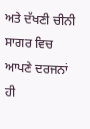ਅਤੇ ਦੱਖਣੀ ਚੀਨੀ ਸਾਗਰ ਵਿਚ ਆਪਣੇ ਦਰਜਨਾਂ ਹੀ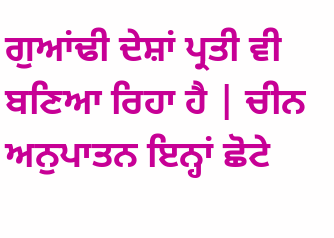ਗੁਆਂਢੀ ਦੇਸ਼ਾਂ ਪ੍ਰਤੀ ਵੀ ਬਣਿਆ ਰਿਹਾ ਹੈ | ਚੀਨ ਅਨੁਪਾਤਨ ਇਨ੍ਹਾਂ ਛੋਟੇ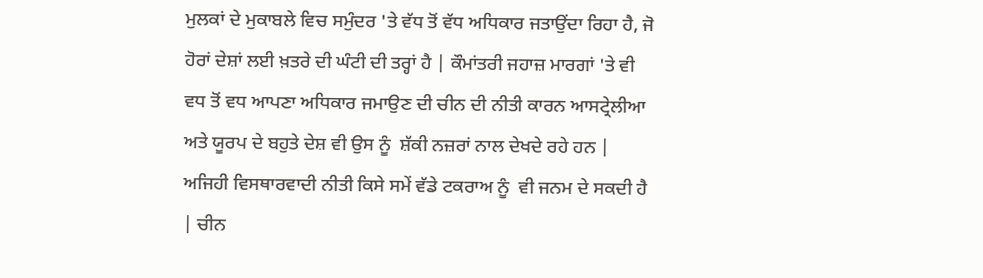ਮੁਲਕਾਂ ਦੇ ਮੁਕਾਬਲੇ ਵਿਚ ਸਮੁੰਦਰ 'ਤੇ ਵੱਧ ਤੋਂ ਵੱਧ ਅਧਿਕਾਰ ਜਤਾਉਂਦਾ ਰਿਹਾ ਹੈ, ਜੋ ਹੋਰਾਂ ਦੇਸ਼ਾਂ ਲਈ ਖ਼ਤਰੇ ਦੀ ਘੰਟੀ ਦੀ ਤਰ੍ਹਾਂ ਹੈ | ਕੌਮਾਂਤਰੀ ਜਹਾਜ਼ ਮਾਰਗਾਂ 'ਤੇ ਵੀ ਵਧ ਤੋਂ ਵਧ ਆਪਣਾ ਅਧਿਕਾਰ ਜਮਾਉਣ ਦੀ ਚੀਨ ਦੀ ਨੀਤੀ ਕਾਰਨ ਆਸਟ੍ਰੇਲੀਆ ਅਤੇ ਯੂਰਪ ਦੇ ਬਹੁਤੇ ਦੇਸ਼ ਵੀ ਉਸ ਨੂੰ  ਸ਼ੱਕੀ ਨਜ਼ਰਾਂ ਨਾਲ ਦੇਖਦੇ ਰਹੇ ਹਨ | ਅਜਿਹੀ ਵਿਸਥਾਰਵਾਦੀ ਨੀਤੀ ਕਿਸੇ ਸਮੇਂ ਵੱਡੇ ਟਕਰਾਅ ਨੂੰ  ਵੀ ਜਨਮ ਦੇ ਸਕਦੀ ਹੈ | ਚੀਨ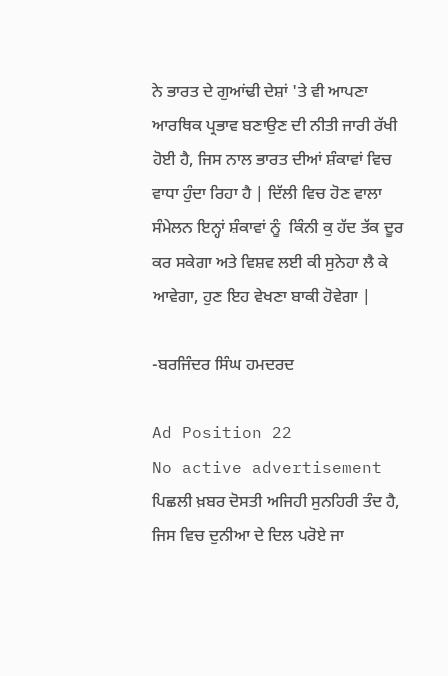ਨੇ ਭਾਰਤ ਦੇ ਗੁਆਂਢੀ ਦੇਸ਼ਾਂ 'ਤੇ ਵੀ ਆਪਣਾ ਆਰਥਿਕ ਪ੍ਰਭਾਵ ਬਣਾਉਣ ਦੀ ਨੀਤੀ ਜਾਰੀ ਰੱਖੀ ਹੋਈ ਹੈ, ਜਿਸ ਨਾਲ ਭਾਰਤ ਦੀਆਂ ਸ਼ੰਕਾਵਾਂ ਵਿਚ ਵਾਧਾ ਹੁੰਦਾ ਰਿਹਾ ਹੈ | ਦਿੱਲੀ ਵਿਚ ਹੋਣ ਵਾਲਾ ਸੰਮੇਲਨ ਇਨ੍ਹਾਂ ਸ਼ੰਕਾਵਾਂ ਨੂੰ  ਕਿੰਨੀ ਕੁ ਹੱਦ ਤੱਕ ਦੂਰ ਕਰ ਸਕੇਗਾ ਅਤੇ ਵਿਸ਼ਵ ਲਈ ਕੀ ਸੁਨੇਹਾ ਲੈ ਕੇ ਆਵੇਗਾ, ਹੁਣ ਇਹ ਵੇਖਣਾ ਬਾਕੀ ਹੋਵੇਗਾ |

-ਬਰਜਿੰਦਰ ਸਿੰਘ ਹਮਦਰਦ

Ad Position 22
No active advertisement
ਪਿਛਲੀ ਖ਼ਬਰ ਦੋਸਤੀ ਅਜਿਹੀ ਸੁਨਹਿਰੀ ਤੰਦ ਹੈ, ਜਿਸ ਵਿਚ ਦੁਨੀਆ ਦੇ ਦਿਲ ਪਰੋਏ ਜਾ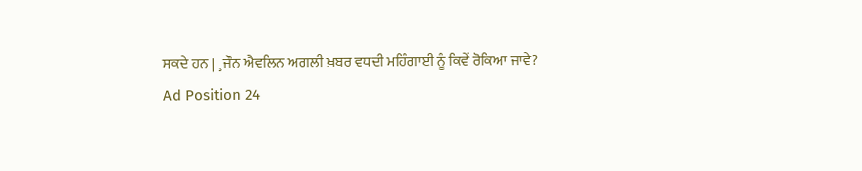ਸਕਦੇ ਹਨ | ¸ਜੌਨ ਐਵਲਿਨ ਅਗਲੀ ਖ਼ਬਰ ਵਧਦੀ ਮਹਿੰਗਾਈ ਨੂੰ ਕਿਵੇਂ ਰੋਕਿਆ ਜਾਵੇ?
Ad Position 24